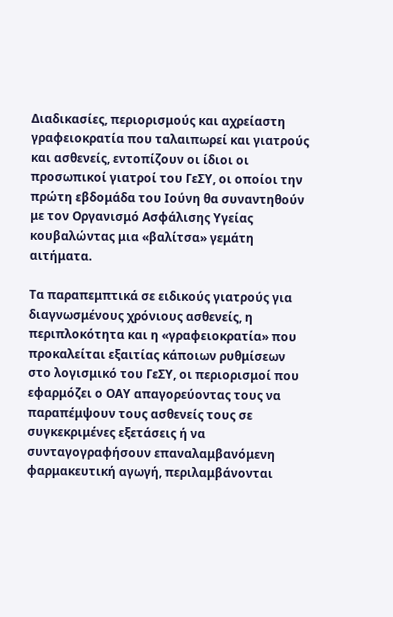Διαδικασίες, περιορισμούς και αχρείαστη γραφειοκρατία που ταλαιπωρεί και γιατρούς και ασθενείς, εντοπίζουν οι ίδιοι οι προσωπικοί γιατροί του ΓεΣΥ, οι οποίοι την πρώτη εβδομάδα του Ιούνη θα συναντηθούν με τον Οργανισμό Ασφάλισης Υγείας κουβαλώντας μια «βαλίτσα» γεμάτη αιτήματα.

Τα παραπεμπτικά σε ειδικούς γιατρούς για διαγνωσμένους χρόνιους ασθενείς, η περιπλοκότητα και η «γραφειοκρατία» που προκαλείται εξαιτίας κάποιων ρυθμίσεων στο λογισμικό του ΓεΣΥ, οι περιορισμοί που εφαρμόζει ο ΟΑΥ απαγορεύοντας τους να παραπέμψουν τους ασθενείς τους σε συγκεκριμένες εξετάσεις ή να συνταγογραφήσουν επαναλαμβανόμενη φαρμακευτική αγωγή, περιλαμβάνονται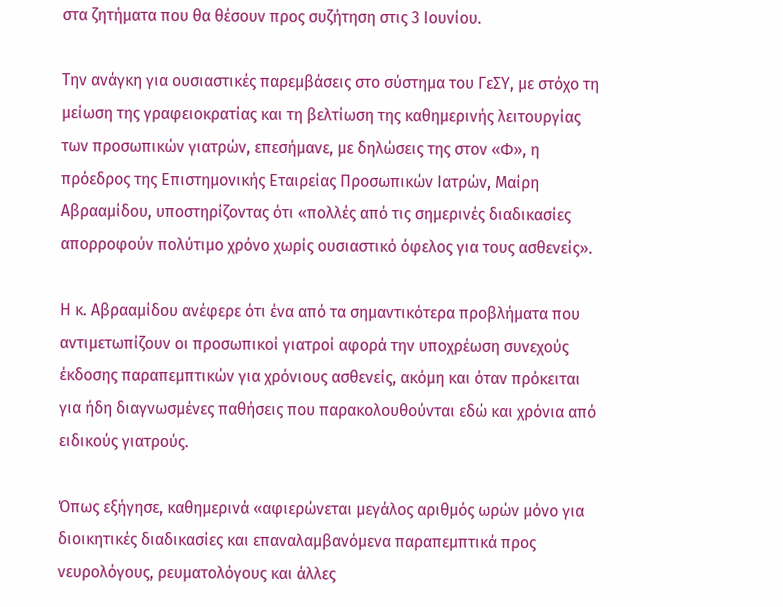στα ζητήματα που θα θέσουν προς συζήτηση στις 3 Ιουνίου.

Την ανάγκη για ουσιαστικές παρεμβάσεις στο σύστημα του ΓεΣΥ, με στόχο τη μείωση της γραφειοκρατίας και τη βελτίωση της καθημερινής λειτουργίας των προσωπικών γιατρών, επεσήμανε, με δηλώσεις της στον «Φ», η πρόεδρος της Επιστημονικής Εταιρείας Προσωπικών Ιατρών, Μαίρη Αβρααμίδου, υποστηρίζοντας ότι «πολλές από τις σημερινές διαδικασίες απορροφούν πολύτιμο χρόνο χωρίς ουσιαστικό όφελος για τους ασθενείς».

Η κ. Αβρααμίδου ανέφερε ότι ένα από τα σημαντικότερα προβλήματα που αντιμετωπίζουν οι προσωπικοί γιατροί αφορά την υποχρέωση συνεχούς έκδοσης παραπεμπτικών για χρόνιους ασθενείς, ακόμη και όταν πρόκειται για ήδη διαγνωσμένες παθήσεις που παρακολουθούνται εδώ και χρόνια από ειδικούς γιατρούς.

Όπως εξήγησε, καθημερινά «αφιερώνεται μεγάλος αριθμός ωρών μόνο για διοικητικές διαδικασίες και επαναλαμβανόμενα παραπεμπτικά προς νευρολόγους, ρευματολόγους και άλλες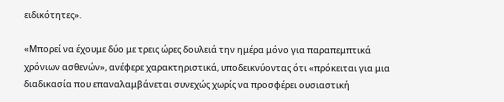ειδικότητες».

«Μπορεί να έχουμε δύο με τρεις ώρες δουλειά την ημέρα μόνο για παραπεμπτικά χρόνιων ασθενών», ανέφερε χαρακτηριστικά, υποδεικνύοντας ότι «πρόκειται για μια διαδικασία που επαναλαμβάνεται συνεχώς χωρίς να προσφέρει ουσιαστική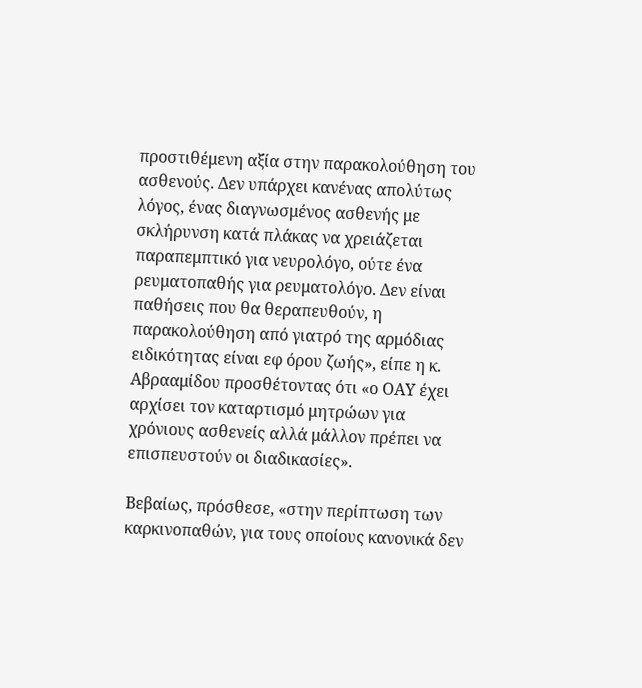προστιθέμενη αξία στην παρακολούθηση του ασθενούς. Δεν υπάρχει κανένας απολύτως λόγος, ένας διαγνωσμένος ασθενής με σκλήρυνση κατά πλάκας να χρειάζεται παραπεμπτικό για νευρολόγο, ούτε ένα ρευματοπαθής για ρευματολόγο. Δεν είναι παθήσεις που θα θεραπευθούν, η παρακολούθηση από γιατρό της αρμόδιας ειδικότητας είναι εφ όρου ζωής», είπε η κ. Αβρααμίδου προσθέτοντας ότι «ο ΟΑΥ έχει αρχίσει τον καταρτισμό μητρώων για χρόνιους ασθενείς αλλά μάλλον πρέπει να επισπευστούν οι διαδικασίες».

Βεβαίως, πρόσθεσε, «στην περίπτωση των καρκινοπαθών, για τους οποίους κανονικά δεν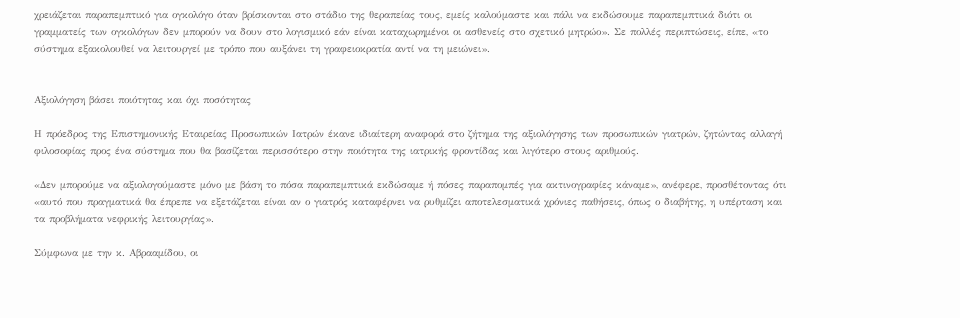χρειάζεται παραπεμπτικό για ογκολόγο όταν βρίσκονται στο στάδιο της θεραπείας τους, εμείς καλούμαστε και πάλι να εκδώσουμε παραπεμπτικά διότι οι γραμματείς των ογκολόγων δεν μπορούν να δουν στο λογισμικό εάν είναι καταχωρημένοι οι ασθενείς στο σχετικό μητρώο». Σε πολλές περιπτώσεις, είπε, «το σύστημα εξακολουθεί να λειτουργεί με τρόπο που αυξάνει τη γραφειοκρατία αντί να τη μειώνει».


Αξιολόγηση βάσει ποιότητας και όχι ποσότητας

Η πρόεδρος της Επιστημονικής Εταιρείας Προσωπικών Ιατρών έκανε ιδιαίτερη αναφορά στο ζήτημα της αξιολόγησης των προσωπικών γιατρών, ζητώντας αλλαγή φιλοσοφίας προς ένα σύστημα που θα βασίζεται περισσότερο στην ποιότητα της ιατρικής φροντίδας και λιγότερο στους αριθμούς.

«Δεν μπορούμε να αξιολογούμαστε μόνο με βάση το πόσα παραπεμπτικά εκδώσαμε ή πόσες παραπομπές για ακτινογραφίες κάναμε», ανέφερε, προσθέτοντας ότι «αυτό που πραγματικά θα έπρεπε να εξετάζεται είναι αν ο γιατρός καταφέρνει να ρυθμίζει αποτελεσματικά χρόνιες παθήσεις, όπως ο διαβήτης, η υπέρταση και τα προβλήματα νεφρικής λειτουργίας».

Σύμφωνα με την κ. Αβρααμίδου, οι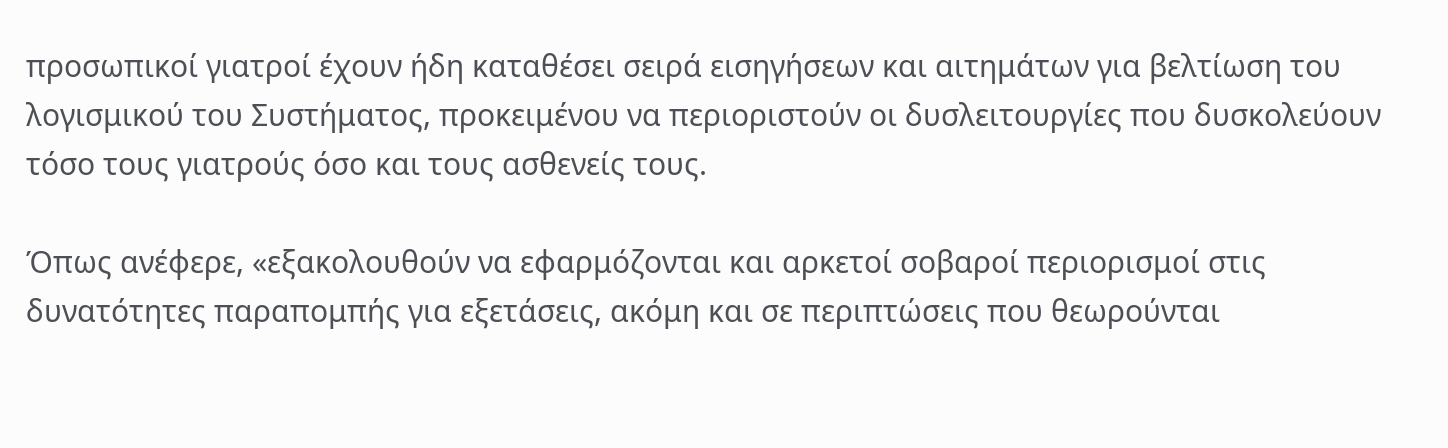προσωπικοί γιατροί έχουν ήδη καταθέσει σειρά εισηγήσεων και αιτημάτων για βελτίωση του λογισμικού του Συστήματος, προκειμένου να περιοριστούν οι δυσλειτουργίες που δυσκολεύουν τόσο τους γιατρούς όσο και τους ασθενείς τους.

Όπως ανέφερε, «εξακολουθούν να εφαρμόζονται και αρκετοί σοβαροί περιορισμοί στις δυνατότητες παραπομπής για εξετάσεις, ακόμη και σε περιπτώσεις που θεωρούνται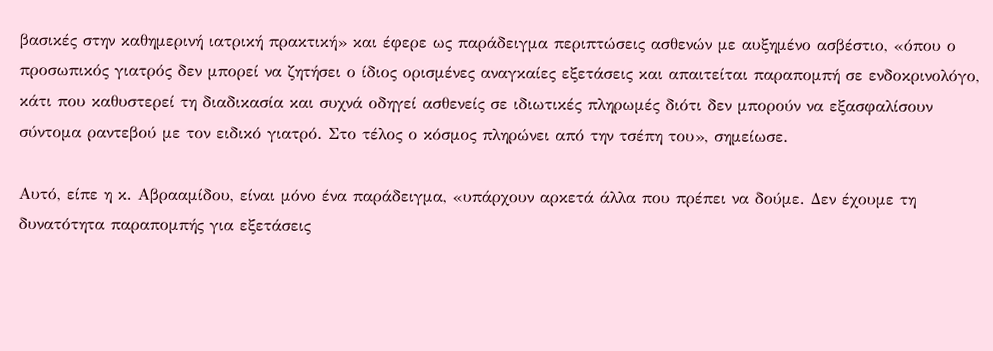βασικές στην καθημερινή ιατρική πρακτική» και έφερε ως παράδειγμα περιπτώσεις ασθενών με αυξημένο ασβέστιο, «όπου ο προσωπικός γιατρός δεν μπορεί να ζητήσει ο ίδιος ορισμένες αναγκαίες εξετάσεις και απαιτείται παραπομπή σε ενδοκρινολόγο, κάτι που καθυστερεί τη διαδικασία και συχνά οδηγεί ασθενείς σε ιδιωτικές πληρωμές διότι δεν μπορούν να εξασφαλίσουν σύντομα ραντεβού με τον ειδικό γιατρό. Στο τέλος ο κόσμος πληρώνει από την τσέπη του», σημείωσε.

Αυτό, είπε η κ. Αβρααμίδου, είναι μόνο ένα παράδειγμα, «υπάρχουν αρκετά άλλα που πρέπει να δούμε. Δεν έχουμε τη δυνατότητα παραπομπής για εξετάσεις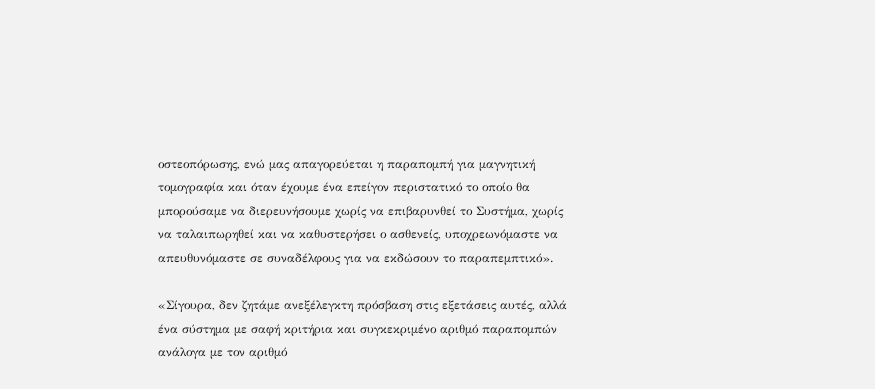οστεοπόρωσης, ενώ μας απαγορεύεται η παραπομπή για μαγνητική τομογραφία και όταν έχουμε ένα επείγον περιστατικό το οποίο θα μπορούσαμε να διερευνήσουμε χωρίς να επιβαρυνθεί το Συστήμα, χωρίς να ταλαιπωρηθεί και να καθυστερήσει ο ασθενείς, υποχρεωνόμαστε να απευθυνόμαστε σε συναδέλφους για να εκδώσουν το παραπεμπτικό».

«Σίγουρα, δεν ζητάμε ανεξέλεγκτη πρόσβαση στις εξετάσεις αυτές, αλλά ένα σύστημα με σαφή κριτήρια και συγκεκριμένο αριθμό παραπομπών ανάλογα με τον αριθμό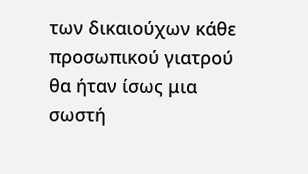των δικαιούχων κάθε προσωπικού γιατρού θα ήταν ίσως μια σωστή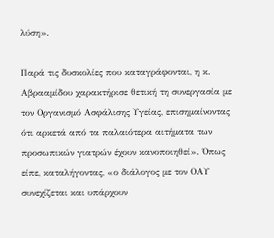λύση».

Παρά τις δυσκολίες που καταγράφονται, η κ. Αβρααμίδου χαρακτήρισε θετική τη συνεργασία με τον Οργανισμό Ασφάλισης Υγείας, επισημαίνοντας ότι αρκετά από τα παλαιότερα αιτήματα των προσωπικών γιατρών έχουν κανοποιηθεί». Όπως είπε, καταλήγοντας, «ο διάλογος με τον ΟΑΥ συνεχίζεται και υπάρχουν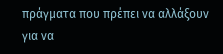πράγματα που πρέπει να αλλάξουν για να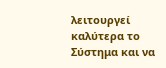λειτουργεί καλύτερα το Σύστημα και να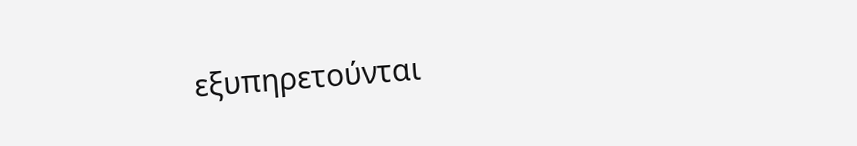εξυπηρετούνται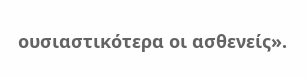ουσιαστικότερα οι ασθενείς».